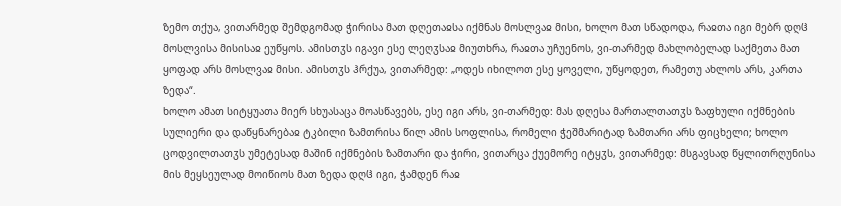ზემო თქუა, ვითარმედ შემდგომად ჭირისა მათ დღეთაჲსა იქმნას მოსლვაჲ მისი, ხოლო მათ სწადოდა, რაჲთა იგი მებრ დღჱ მოსლვისა მისისაჲ ეუწყოს. ამისთჳს იგავი ესე ლეღჳსაჲ მიუთხრა, რაჲთა უჩუენოს, ვი-თარმედ მახლობელად საქმეთა მათ ყოფად არს მოსლვაჲ მისი. ამისთჳს ჰრქუა, ვითარმედ: „ოდეს იხილოთ ესე ყოველი, უწყოდეთ, რამეთუ ახლოს არს, კართა ზედა“.
ხოლო ამათ სიტყუათა მიერ სხუასაცა მოასწავებს, ესე იგი არს, ვი-თარმედ: მას დღესა მართალთათჳს ზაფხული იქმნების სულიერი და დაწყნარებაჲ ტკბილი ზამთრისა წილ ამის სოფლისა, რომელი ჭეშმარიტად ზამთარი არს ფიცხელი; ხოლო ცოდვილთათჳს უმეტესად მაშინ იქმნების ზამთარი და ჭირი, ვითარცა ქუემორე იტყჳს, ვითარმედ: მსგავსად წყლითრღუნისა მის მეყსეულად მოიწიოს მათ ზედა დღჱ იგი, ჭამდენ რაჲ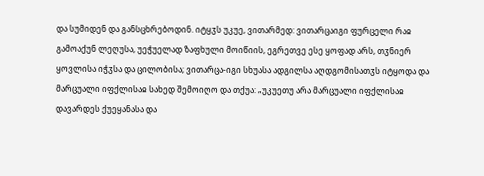და სუმიდენ და განსცხრებოდინ. იტყჳს უკუე, ვითარმედ: ვითარცაიგი ფურცელი რაჲ გამოაქუნ ლეღუსა, უეჭუელად ზაფხული მოიწიის, ეგრეთვე ესე ყოფად არს, თჳნიერ ყოვლისა იჭჳსა და ცილობისა; ვითარცა-იგი სხუასა ადგილსა აღდგომისათჳს იტყოდა და მარცუალი იფქლისაჲ სახედ შემოიღო და თქუა: „უკუეთუ არა მარცუალი იფქლისაჲ დავარდეს ქუეყანასა და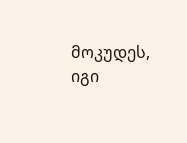მოკუდეს, იგი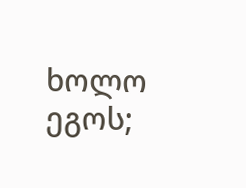ხოლო ეგოს;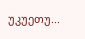უკუეთუ...